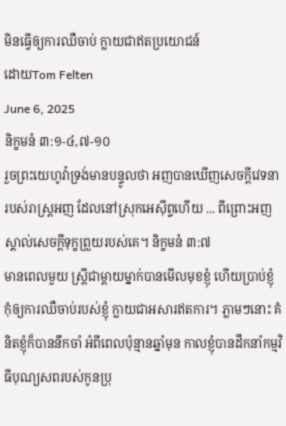មិនធ្វើឲ្យការឈឺចាប់ ក្លាយជាឥតប្រយោជន៍
ដោយTom Felten
June 6, 2025
និក្ខមនំ ៣:១-៤,៧-១០
រួចព្រះយេហូវ៉ាទ្រង់មានបន្ទូលថា អញបានឃើញសេចក្ដីវេទនារបស់រាស្ត្រអញ ដែលនៅស្រុកអេស៊ីព្ទហើយ ... ពីព្រោះអញស្គាល់សេចក្ដីទុក្ខព្រួយរបស់គេ។ និក្ខមនំ ៣:៧
មានពេលមួយ ស្ត្រីជាម្តាយម្នាក់បានមើលមុខខ្ញុំ ហើយប្រាប់ខ្ញុំ កុំឲ្យការឈឺចាប់របស់ខ្ញុំ ក្លាយជាអសារឥតការ។ ភ្លាមៗនោះ គំនិតខ្ញុំក៏បាននឹកចាំ អំពីពេលប៉ុន្មានឆ្នាំមុន កាលខ្ញុំបានដឹកនាំកម្មវិធីបុណ្យសពរបស់កូនប្រុ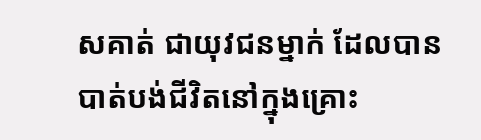សគាត់ ជាយុវជនម្នាក់ ដែលបានបាត់បង់ជីវិតនៅក្នុងគ្រោះ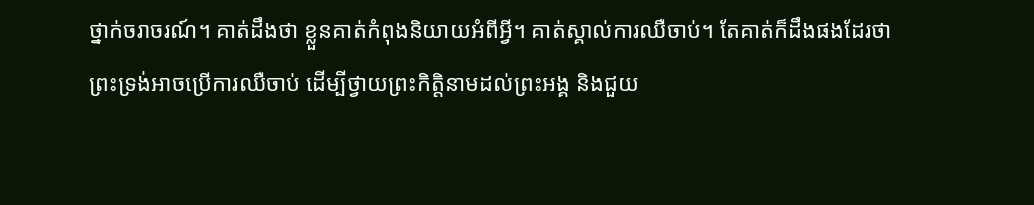ថ្នាក់ចរាចរណ៍។ គាត់ដឹងថា ខ្លួនគាត់កំពុងនិយាយអំពីអ្វី។ គាត់ស្គាល់ការឈឺចាប់។ តែគាត់ក៏ដឹងផងដែរថា ព្រះទ្រង់អាចប្រើការឈឺចាប់ ដើម្បីថ្វាយព្រះកិត្តិនាមដល់ព្រះអង្គ និងជួយ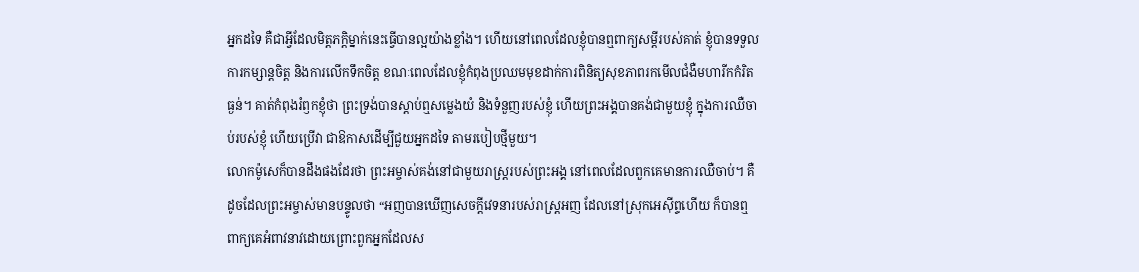អ្នកដទៃ គឺជាអ្វីដែលមិត្តភក្តិម្នាក់នេះធ្វើបានល្អយ៉ាងខ្លាំង។ ហើយនៅពេលដែលខ្ញុំបានឮពាក្យសម្តីរបស់គាត់ ខ្ញុំបានទទួលការកម្សាន្តចិត្ត និងការលើកទឹកចិត្ត ខណៈពេលដែលខ្ញុំកំពុងប្រឈមមុខដាក់ការពិនិត្យសុខភាពរកមើលជំងឺមហារីកកំរិតធ្ងន់។ គាត់កំពុងរំឭកខ្ញុំថា ព្រះទ្រង់បានស្តាប់ឮសម្លេងយំ និងទំនួញរបស់ខ្ញុំ ហើយព្រះអង្គបានគង់ជាមួយខ្ញុំ ក្នុងការឈឺចាប់របស់ខ្ញុំ ហើយប្រើវា ជាឱកាសដើម្បីជួយអ្នកដទៃ តាមរបៀបថ្មីមួយ។
លោកម៉ូសេក៏បានដឹងផងដែរថា ព្រះអម្ចាស់គង់នៅជាមួយរាស្រ្តរបស់ព្រះអង្គ នៅពេលដែលពួកគេមានការឈឺចាប់។ គឺដូចដែលព្រះអម្ចាស់មានបន្ទូលថា “អញបានឃើញសេចក្ដីវេទនារបស់រាស្ត្រអញ ដែលនៅស្រុកអេស៊ីព្ទហើយ ក៏បានឮពាក្យគេអំពាវនាវដោយព្រោះពួកអ្នកដែលស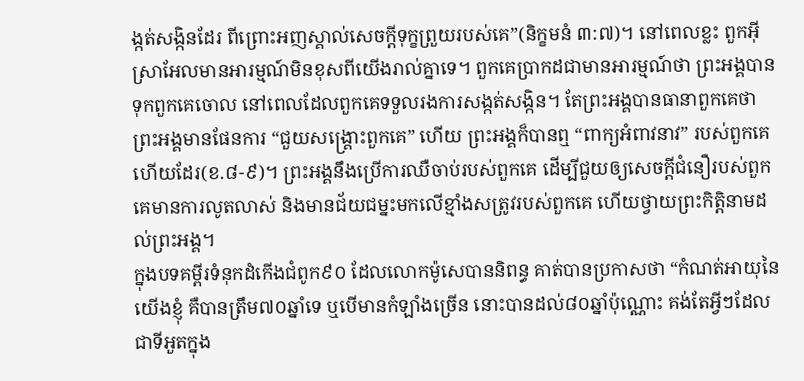ង្កត់សង្កិនដែរ ពីព្រោះអញស្គាល់សេចក្ដីទុក្ខព្រួយរបស់គេ”(និក្ខមនំ ៣:៧)។ នៅពេលខ្លះ ពួកអ៊ីស្រាអែលមានអារម្មណ៍មិនខុសពីយើងរាល់គ្នាទេ។ ពួកគេប្រាកដជាមានអារម្មណ៍ថា ព្រះអង្គបានទុកពួកគេចោល នៅពេលដែលពួកគេទទួលរងការសង្កត់សង្កិន។ តែព្រះអង្គបានធានាពួកគេថា ព្រះអង្គមានផែនការ “ជួយសង្គ្រោះពួកគេ” ហើយ ព្រះអង្គក៏បានឮ “ពាក្យអំពាវនាវ” របស់ពួកគេហើយដែរ(ខ.៨-៩)។ ព្រះអង្គនឹងប្រើការឈឺចាប់របស់ពួកគេ ដើម្បីជួយឲ្យសេចក្តីជំនឿរបស់ពួកគេមានការលូតលាស់ និងមានជ័យជម្នះមកលើខ្មាំងសត្រូវរបស់ពួកគេ ហើយថ្វាយព្រះកិត្តិនាមដល់ព្រះអង្គ។
ក្នុងបទគម្ពីរទំនុកដំកើងជំពូក៩០ ដែលលោកម៉ូសេបាននិពន្ធ គាត់បានប្រកាសថា “កំណត់អាយុនៃយើងខ្ញុំ គឺបានត្រឹម៧០ឆ្នាំទេ ឬបើមានកំឡាំងច្រើន នោះបានដល់៨០ឆ្នាំប៉ុណ្ណោះ គង់តែអ្វីៗដែលជាទីអួតក្នុង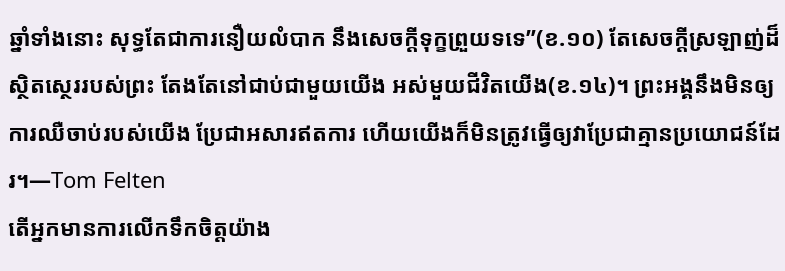ឆ្នាំទាំងនោះ សុទ្ធតែជាការនឿយលំបាក នឹងសេចក្ដីទុក្ខព្រួយទទេ”(ខ.១០) តែសេចក្តីស្រឡាញ់ដ៏ស្ថិតស្ថេររបស់ព្រះ តែងតែនៅជាប់ជាមួយយើង អស់មួយជីវិតយើង(ខ.១៤)។ ព្រះអង្គនឹងមិនឲ្យការឈឺចាប់របស់យើង ប្រែជាអសារឥតការ ហើយយើងក៏មិនត្រូវធ្វើឲ្យវាប្រែជាគ្មានប្រយោជន៍ដែរ។—Tom Felten
តើអ្នកមានការលើកទឹកចិត្តយ៉ាង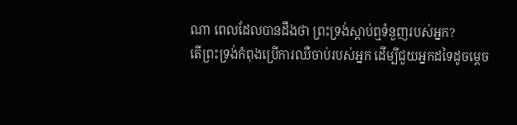ណា ពេលដែលបានដឹងថា ព្រះទ្រង់ស្តាប់ឮទំនួញរបស់អ្នក?
តើព្រះទ្រង់កំពុងប្រើការឈឺចាប់របស់អ្នក ដើម្បីជួយអ្នកដទៃដូចម្តេច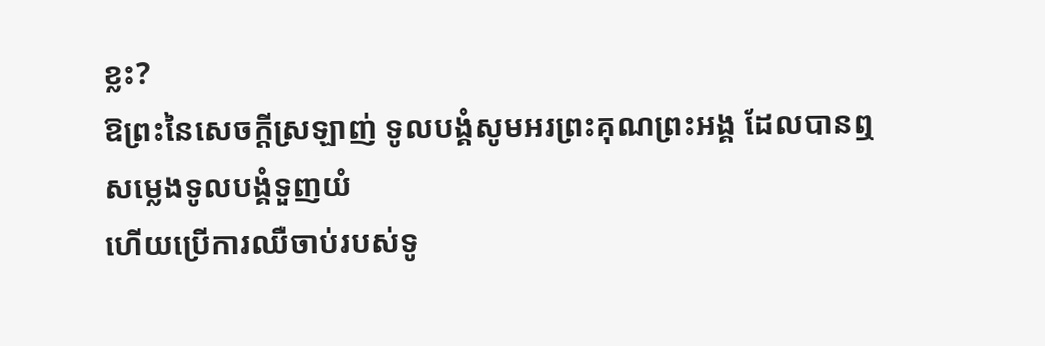ខ្លះ?
ឱព្រះនៃសេចក្តីស្រឡាញ់ ទូលបង្គំសូមអរព្រះគុណព្រះអង្គ ដែលបានឮសម្លេងទូលបង្គំទួញយំ
ហើយប្រើការឈឺចាប់របស់ទូ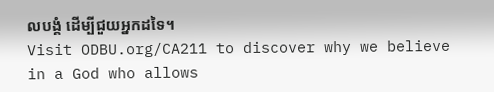លបង្គំ ដើម្បីជួយអ្នកដទៃ។
Visit ODBU.org/CA211 to discover why we believe in a God who allows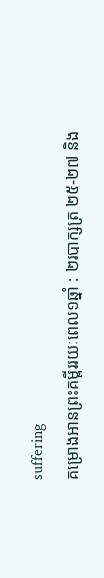suffering
គម្រោងអានព្រះគម្ពីររយៈពេល១ឆ្នាំ : ២របាក្សត្រ ២៥-២៧ និង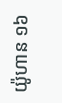យ៉ូហាន ១៦